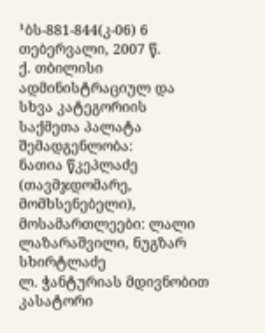¹ბს-881-844(კ-06) 6 თებერვალი, 2007 წ.
ქ. თბილისი
ადმინისტრაციულ და სხვა კატეგორიის საქმეთა პალატა
შემადგენლობა:
ნათია წკეპლაძე (თავმჯდომარე, მომხსენებელი),
მოსამართლეები: ლალი ლაზარაშვილი, ნუგზარ სხირტლაძე
ლ. ჭანტურიას მდივნობით
კასატორი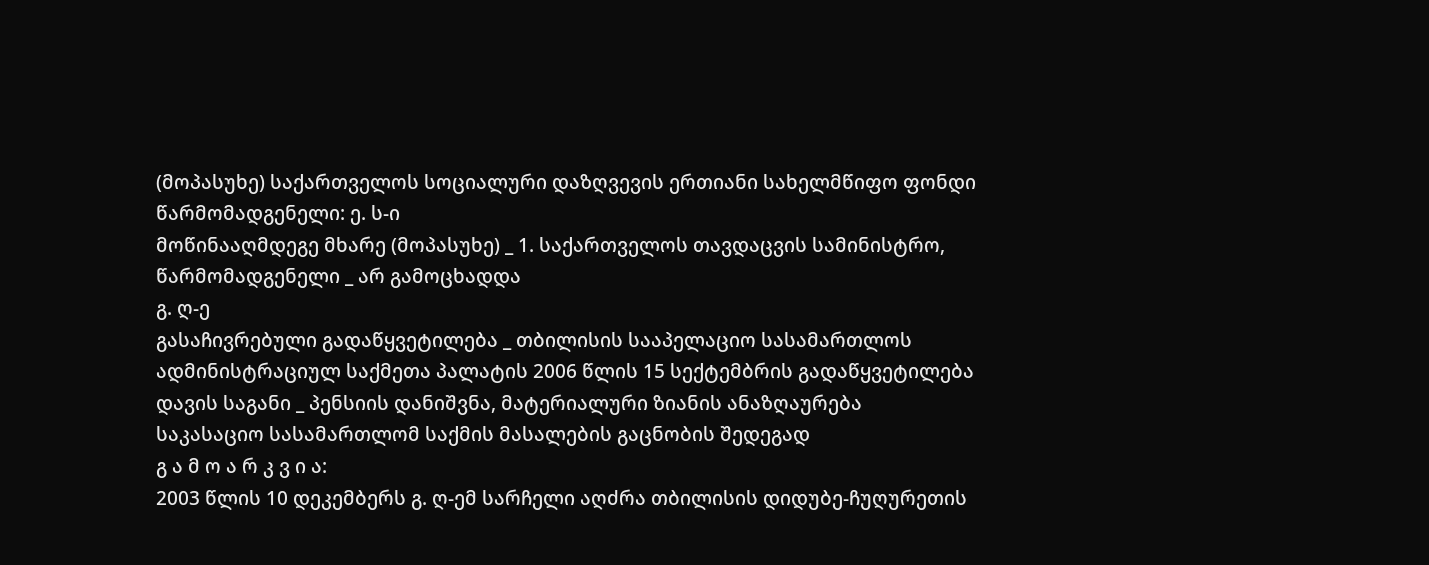(მოპასუხე) საქართველოს სოციალური დაზღვევის ერთიანი სახელმწიფო ფონდი
წარმომადგენელი: ე. ს-ი
მოწინააღმდეგე მხარე (მოპასუხე) _ 1. საქართველოს თავდაცვის სამინისტრო, წარმომადგენელი _ არ გამოცხადდა
გ. ღ-ე
გასაჩივრებული გადაწყვეტილება _ თბილისის სააპელაციო სასამართლოს ადმინისტრაციულ საქმეთა პალატის 2006 წლის 15 სექტემბრის გადაწყვეტილება
დავის საგანი _ პენსიის დანიშვნა, მატერიალური ზიანის ანაზღაურება
საკასაციო სასამართლომ საქმის მასალების გაცნობის შედეგად
გ ა მ ო ა რ კ ვ ი ა:
2003 წლის 10 დეკემბერს გ. ღ-ემ სარჩელი აღძრა თბილისის დიდუბე-ჩუღურეთის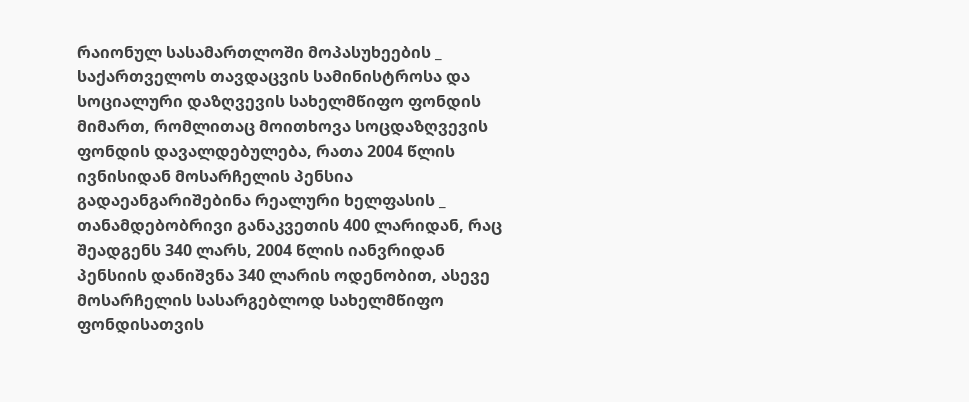რაიონულ სასამართლოში მოპასუხეების _ საქართველოს თავდაცვის სამინისტროსა და სოციალური დაზღვევის სახელმწიფო ფონდის მიმართ, რომლითაც მოითხოვა სოცდაზღვევის ფონდის დავალდებულება, რათა 2004 წლის ივნისიდან მოსარჩელის პენსია გადაეანგარიშებინა რეალური ხელფასის _ თანამდებობრივი განაკვეთის 400 ლარიდან, რაც შეადგენს 340 ლარს, 2004 წლის იანვრიდან პენსიის დანიშვნა 340 ლარის ოდენობით, ასევე მოსარჩელის სასარგებლოდ სახელმწიფო ფონდისათვის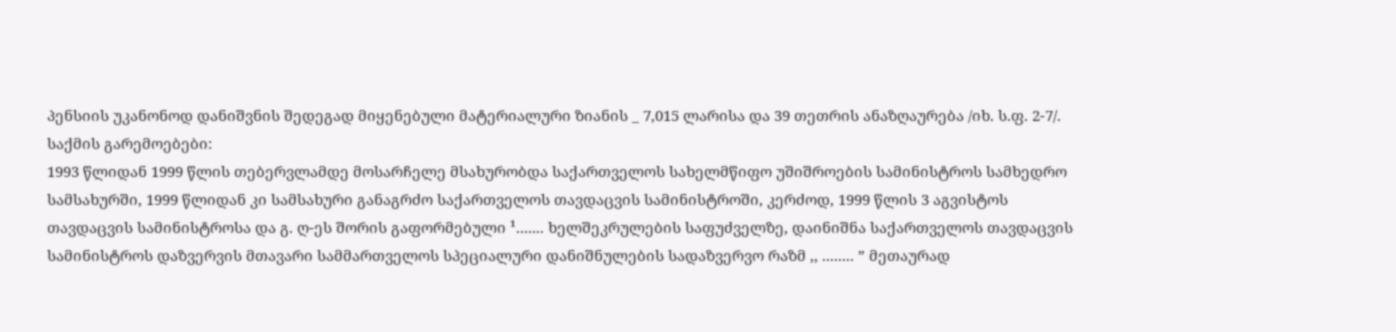პენსიის უკანონოდ დანიშვნის შედეგად მიყენებული მატერიალური ზიანის _ 7,015 ლარისა და 39 თეთრის ანაზღაურება /იხ. ს.ფ. 2-7/.
საქმის გარემოებები:
1993 წლიდან 1999 წლის თებერვლამდე მოსარჩელე მსახურობდა საქართველოს სახელმწიფო უშიშროების სამინისტროს სამხედრო სამსახურში, 1999 წლიდან კი სამსახური განაგრძო საქართველოს თავდაცვის სამინისტროში, კერძოდ, 1999 წლის 3 აგვისტოს თავდაცვის სამინისტროსა და გ. ღ-ეს შორის გაფორმებული ¹....... ხელშეკრულების საფუძველზე, დაინიშნა საქართველოს თავდაცვის სამინისტროს დაზვერვის მთავარი სამმართველოს სპეციალური დანიშნულების სადაზვერვო რაზმ ,, ........ ” მეთაურად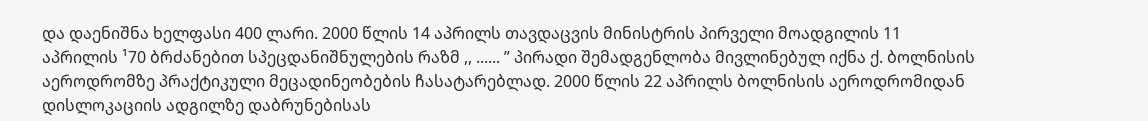და დაენიშნა ხელფასი 400 ლარი. 2000 წლის 14 აპრილს თავდაცვის მინისტრის პირველი მოადგილის 11 აპრილის ¹70 ბრძანებით სპეცდანიშნულების რაზმ ,, ...... ” პირადი შემადგენლობა მივლინებულ იქნა ქ. ბოლნისის აეროდრომზე პრაქტიკული მეცადინეობების ჩასატარებლად. 2000 წლის 22 აპრილს ბოლნისის აეროდრომიდან დისლოკაციის ადგილზე დაბრუნებისას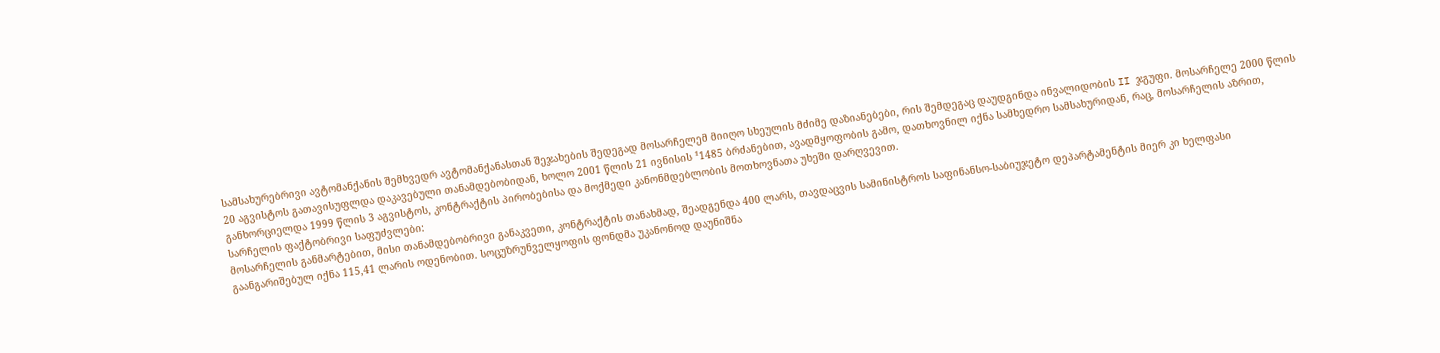სამსახურებრივი ავტომანქანის შემხვედრ ავტომანქანასთან შეჯახების შედეგად მოსარჩელემ მიიღო სხეულის მძიმე დაზიანებები, რის შემდეგაც დაუდგინდა ინვალიდობის II ჯგუფი. მოსარჩელე 2000 წლის 20 აგვისტოს გათავისუფლდა დაკავებული თანამდებობიდან, ხოლო 2001 წლის 21 ივნისის ¹1485 ბრძანებით, ავადმყოფობის გამო, დათხოვნილ იქნა სამხედრო სამსახურიდან, რაც, მოსარჩელის აზრით, განხორციელდა 1999 წლის 3 აგვისტოს, კონტრაქტის პირობებისა და მოქმედი კანონმდებლობის მოთხოვნათა უხეში დარღვევით.
სარჩელის ფაქტობრივი საფუძვლები:
მოსარჩელის განმარტებით, მისი თანამდებობრივი განაკვეთი, კონტრაქტის თანახმად, შეადგენდა 400 ლარს, თავდაცვის სამინისტროს საფინანსო-საბიუჯეტო დეპარტამენტის მიერ კი ხელფასი გაანგარიშებულ იქნა 115,41 ლარის ოდენობით. სოცუზრუნველყოფის ფონდმა უკანონოდ დაუნიშნა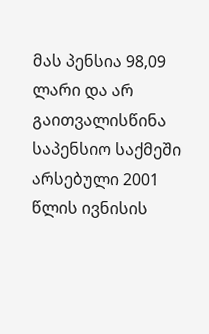მას პენსია 98,09 ლარი და არ გაითვალისწინა საპენსიო საქმეში არსებული 2001 წლის ივნისის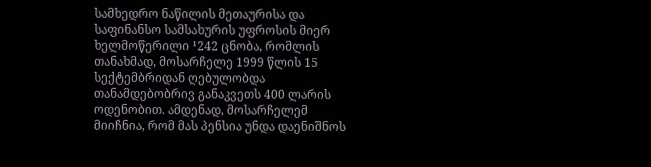სამხედრო ნაწილის მეთაურისა და საფინანსო სამსახურის უფროსის მიერ ხელმოწერილი ¹242 ცნობა, რომლის თანახმად, მოსარჩელე 1999 წლის 15 სექტემბრიდან ღებულობდა თანამდებობრივ განაკვეთს 400 ლარის ოდენობით. ამდენად, მოსარჩელემ მიიჩნია, რომ მას პენსია უნდა დაენიშნოს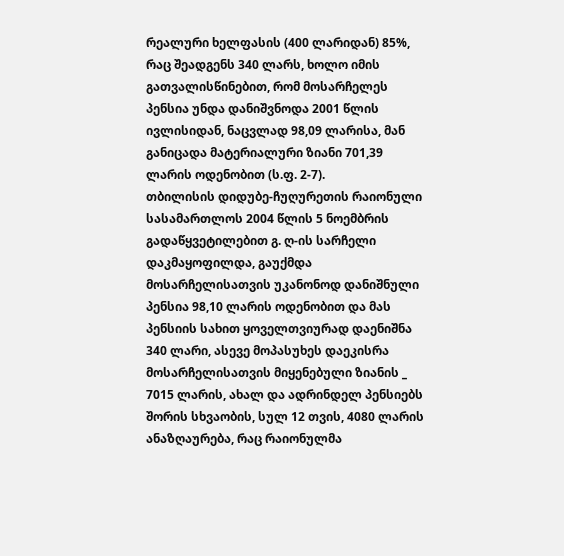რეალური ხელფასის (400 ლარიდან) 85%, რაც შეადგენს 340 ლარს, ხოლო იმის გათვალისწინებით, რომ მოსარჩელეს პენსია უნდა დანიშვნოდა 2001 წლის ივლისიდან, ნაცვლად 98,09 ლარისა, მან განიცადა მატერიალური ზიანი 701,39 ლარის ოდენობით (ს.ფ. 2-7).
თბილისის დიდუბე-ჩუღურეთის რაიონული სასამართლოს 2004 წლის 5 ნოემბრის გადაწყვეტილებით გ. ღ-ის სარჩელი დაკმაყოფილდა, გაუქმდა მოსარჩელისათვის უკანონოდ დანიშნული პენსია 98,10 ლარის ოდენობით და მას პენსიის სახით ყოველთვიურად დაენიშნა 340 ლარი, ასევე მოპასუხეს დაეკისრა მოსარჩელისათვის მიყენებული ზიანის _ 7015 ლარის, ახალ და ადრინდელ პენსიებს შორის სხვაობის, სულ 12 თვის, 4080 ლარის ანაზღაურება, რაც რაიონულმა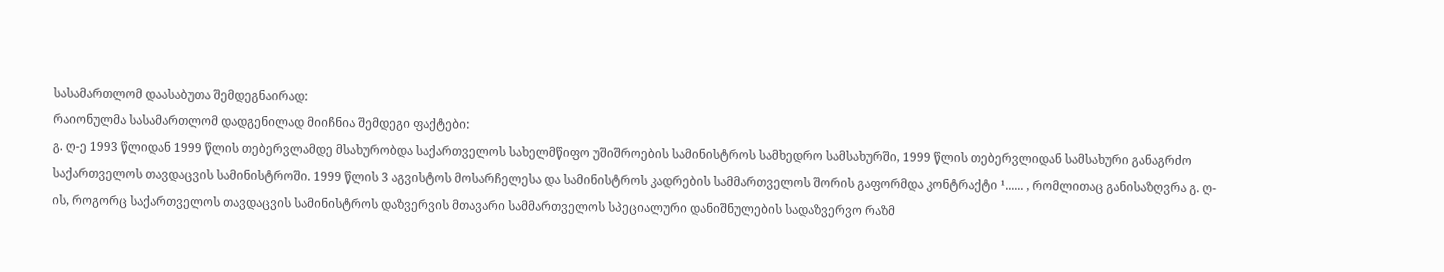სასამართლომ დაასაბუთა შემდეგნაირად:
რაიონულმა სასამართლომ დადგენილად მიიჩნია შემდეგი ფაქტები:
გ. ღ-ე 1993 წლიდან 1999 წლის თებერვლამდე მსახურობდა საქართველოს სახელმწიფო უშიშროების სამინისტროს სამხედრო სამსახურში, 1999 წლის თებერვლიდან სამსახური განაგრძო საქართველოს თავდაცვის სამინისტროში. 1999 წლის 3 აგვისტოს მოსარჩელესა და სამინისტროს კადრების სამმართველოს შორის გაფორმდა კონტრაქტი ¹...... , რომლითაც განისაზღვრა გ. ღ-ის, როგორც საქართველოს თავდაცვის სამინისტროს დაზვერვის მთავარი სამმართველოს სპეციალური დანიშნულების სადაზვერვო რაზმ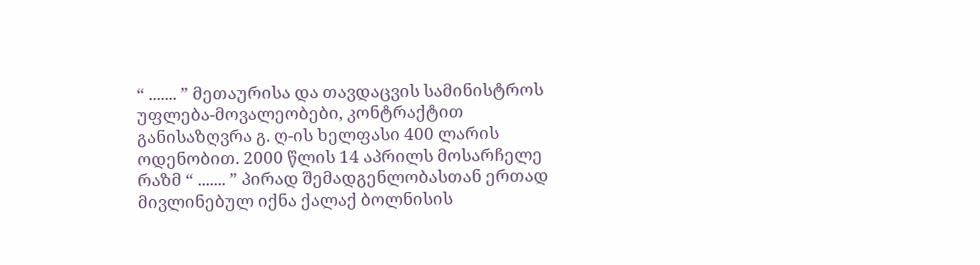“ ....... ” მეთაურისა და თავდაცვის სამინისტროს უფლება-მოვალეობები, კონტრაქტით განისაზღვრა გ. ღ-ის ხელფასი 400 ლარის ოდენობით. 2000 წლის 14 აპრილს მოსარჩელე რაზმ “ ....... ” პირად შემადგენლობასთან ერთად მივლინებულ იქნა ქალაქ ბოლნისის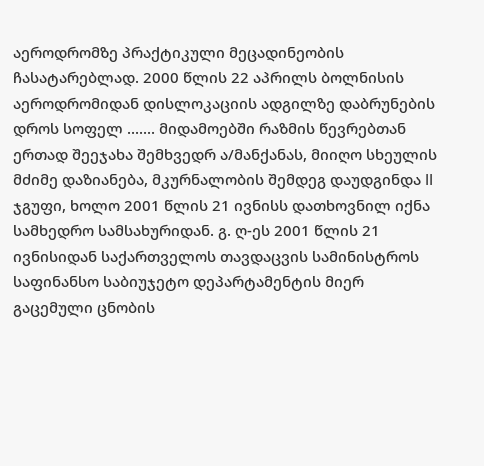აეროდრომზე პრაქტიკული მეცადინეობის ჩასატარებლად. 2000 წლის 22 აპრილს ბოლნისის აეროდრომიდან დისლოკაციის ადგილზე დაბრუნების დროს სოფელ ....... მიდამოებში რაზმის წევრებთან ერთად შეეჯახა შემხვედრ ა/მანქანას, მიიღო სხეულის მძიმე დაზიანება, მკურნალობის შემდეგ დაუდგინდა II ჯგუფი, ხოლო 2001 წლის 21 ივნისს დათხოვნილ იქნა სამხედრო სამსახურიდან. გ. ღ-ეს 2001 წლის 21 ივნისიდან საქართველოს თავდაცვის სამინისტროს საფინანსო საბიუჯეტო დეპარტამენტის მიერ გაცემული ცნობის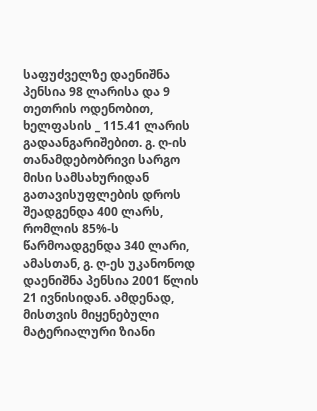საფუძველზე დაენიშნა პენსია 98 ლარისა და 9 თეთრის ოდენობით, ხელფასის _ 115.41 ლარის გადაანგარიშებით. გ. ღ-ის თანამდებობრივი სარგო მისი სამსახურიდან გათავისუფლების დროს შეადგენდა 400 ლარს, რომლის 85%-ს წარმოადგენდა 340 ლარი, ამასთან, გ. ღ-ეს უკანონოდ დაენიშნა პენსია 2001 წლის 21 ივნისიდან. ამდენად, მისთვის მიყენებული მატერიალური ზიანი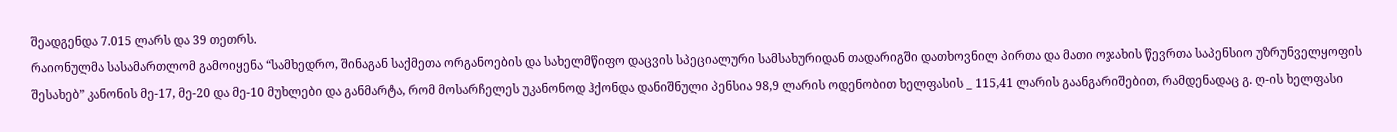შეადგენდა 7.015 ლარს და 39 თეთრს.
რაიონულმა სასამართლომ გამოიყენა “სამხედრო, შინაგან საქმეთა ორგანოების და სახელმწიფო დაცვის სპეციალური სამსახურიდან თადარიგში დათხოვნილ პირთა და მათი ოჯახის წევრთა საპენსიო უზრუნველყოფის შესახებ” კანონის მე-17, მე-20 და მე-10 მუხლები და განმარტა, რომ მოსარჩელეს უკანონოდ ჰქონდა დანიშნული პენსია 98,9 ლარის ოდენობით ხელფასის _ 115,41 ლარის გაანგარიშებით, რამდენადაც გ. ღ-ის ხელფასი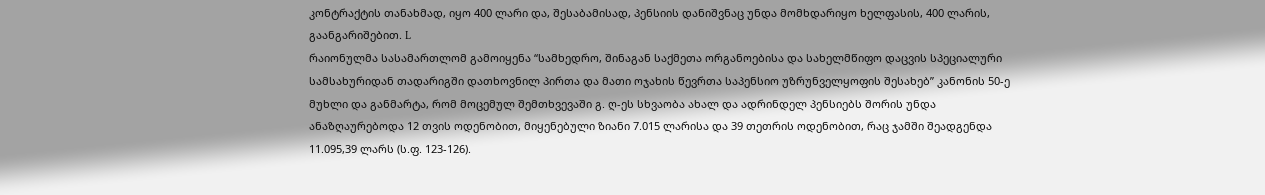კონტრაქტის თანახმად, იყო 400 ლარი და, შესაბამისად, პენსიის დანიშვნაც უნდა მომხდარიყო ხელფასის, 400 ლარის, გაანგარიშებით. L
რაიონულმა სასამართლომ გამოიყენა “სამხედრო, შინაგან საქმეთა ორგანოებისა და სახელმწიფო დაცვის სპეციალური სამსახურიდან თადარიგში დათხოვნილ პირთა და მათი ოჯახის წევრთა საპენსიო უზრუნველყოფის შესახებ” კანონის 50-ე მუხლი და განმარტა, რომ მოცემულ შემთხვევაში გ. ღ-ეს სხვაობა ახალ და ადრინდელ პენსიებს შორის უნდა ანაზღაურებოდა 12 თვის ოდენობით, მიყენებული ზიანი 7.015 ლარისა და 39 თეთრის ოდენობით, რაც ჯამში შეადგენდა 11.095,39 ლარს (ს.ფ. 123-126).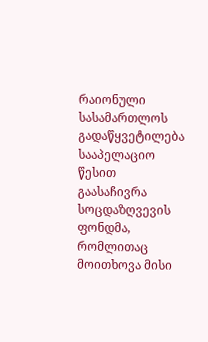რაიონული სასამართლოს გადაწყვეტილება სააპელაციო წესით გაასაჩივრა სოცდაზღვევის ფონდმა, რომლითაც მოითხოვა მისი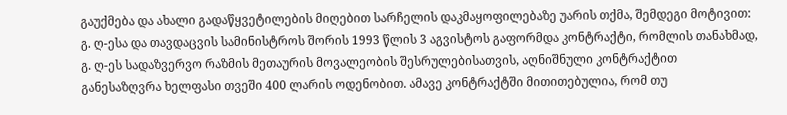გაუქმება და ახალი გადაწყვეტილების მიღებით სარჩელის დაკმაყოფილებაზე უარის თქმა, შემდეგი მოტივით:
გ. ღ-ესა და თავდაცვის სამინისტროს შორის 1993 წლის 3 აგვისტოს გაფორმდა კონტრაქტი, რომლის თანახმად, გ. ღ-ეს სადაზვერვო რაზმის მეთაურის მოვალეობის შესრულებისათვის, აღნიშნული კონტრაქტით განესაზღვრა ხელფასი თვეში 400 ლარის ოდენობით. ამავე კონტრაქტში მითითებულია, რომ თუ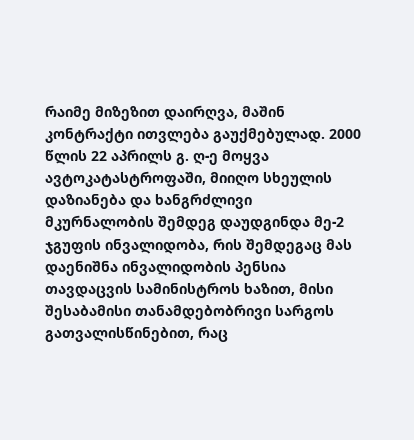რაიმე მიზეზით დაირღვა, მაშინ კონტრაქტი ითვლება გაუქმებულად. 2000 წლის 22 აპრილს გ. ღ-ე მოყვა ავტოკატასტროფაში, მიიღო სხეულის დაზიანება და ხანგრძლივი მკურნალობის შემდეგ დაუდგინდა მე-2 ჯგუფის ინვალიდობა, რის შემდეგაც მას დაენიშნა ინვალიდობის პენსია თავდაცვის სამინისტროს ხაზით, მისი შესაბამისი თანამდებობრივი სარგოს გათვალისწინებით, რაც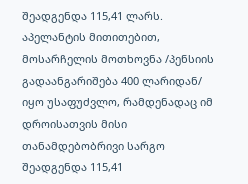შეადგენდა 115,41 ლარს.
აპელანტის მითითებით, მოსარჩელის მოთხოვნა /პენსიის გადაანგარიშება 400 ლარიდან/ იყო უსაფუძვლო, რამდენადაც იმ დროისათვის მისი თანამდებობრივი სარგო შეადგენდა 115,41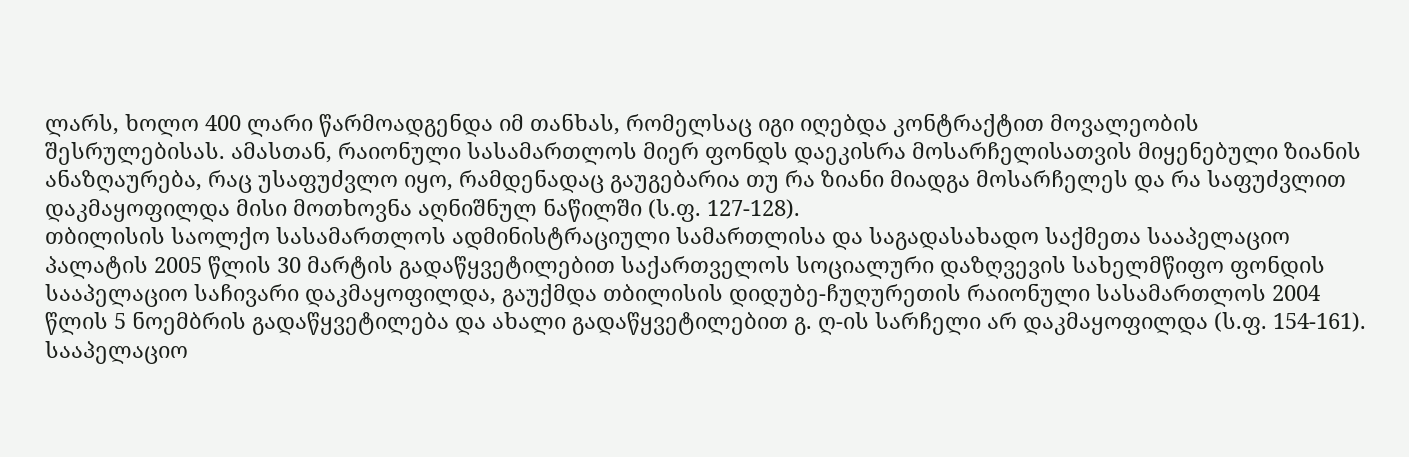ლარს, ხოლო 400 ლარი წარმოადგენდა იმ თანხას, რომელსაც იგი იღებდა კონტრაქტით მოვალეობის შესრულებისას. ამასთან, რაიონული სასამართლოს მიერ ფონდს დაეკისრა მოსარჩელისათვის მიყენებული ზიანის ანაზღაურება, რაც უსაფუძვლო იყო, რამდენადაც გაუგებარია თუ რა ზიანი მიადგა მოსარჩელეს და რა საფუძვლით დაკმაყოფილდა მისი მოთხოვნა აღნიშნულ ნაწილში (ს.ფ. 127-128).
თბილისის საოლქო სასამართლოს ადმინისტრაციული სამართლისა და საგადასახადო საქმეთა სააპელაციო პალატის 2005 წლის 30 მარტის გადაწყვეტილებით საქართველოს სოციალური დაზღვევის სახელმწიფო ფონდის სააპელაციო საჩივარი დაკმაყოფილდა, გაუქმდა თბილისის დიდუბე-ჩუღურეთის რაიონული სასამართლოს 2004 წლის 5 ნოემბრის გადაწყვეტილება და ახალი გადაწყვეტილებით გ. ღ-ის სარჩელი არ დაკმაყოფილდა (ს.ფ. 154-161).
სააპელაციო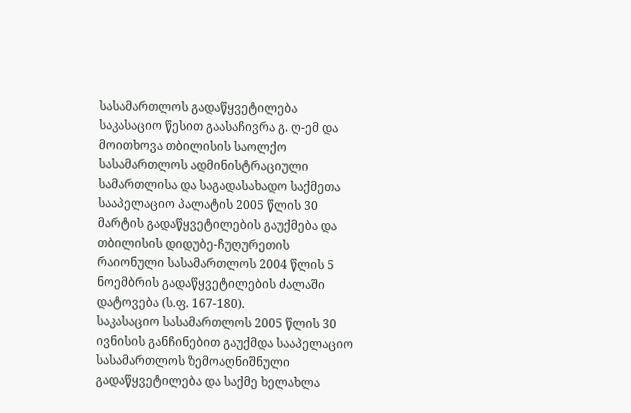სასამართლოს გადაწყვეტილება საკასაციო წესით გაასაჩივრა გ. ღ-ემ და მოითხოვა თბილისის საოლქო სასამართლოს ადმინისტრაციული სამართლისა და საგადასახადო საქმეთა სააპელაციო პალატის 2005 წლის 30 მარტის გადაწყვეტილების გაუქმება და თბილისის დიდუბე-ჩუღურეთის რაიონული სასამართლოს 2004 წლის 5 ნოემბრის გადაწყვეტილების ძალაში დატოვება (ს.ფ. 167-180).
საკასაციო სასამართლოს 2005 წლის 30 ივნისის განჩინებით გაუქმდა სააპელაციო სასამართლოს ზემოაღნიშნული გადაწყვეტილება და საქმე ხელახლა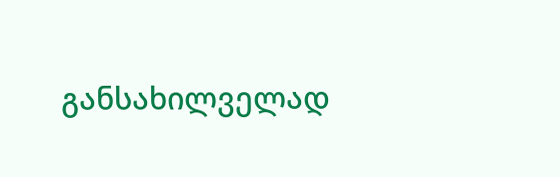განსახილველად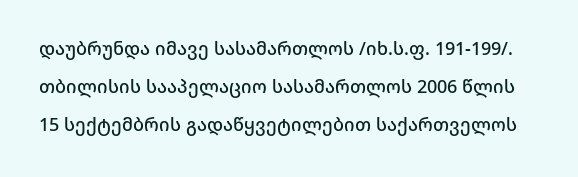დაუბრუნდა იმავე სასამართლოს /იხ.ს.ფ. 191-199/.
თბილისის სააპელაციო სასამართლოს 2006 წლის 15 სექტემბრის გადაწყვეტილებით საქართველოს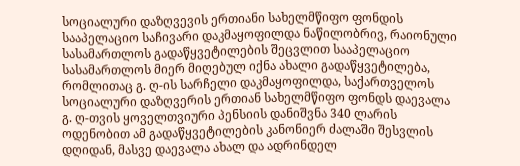სოციალური დაზღვევის ერთიანი სახელმწიფო ფონდის სააპელაციო საჩივარი დაკმაყოფილდა ნაწილობრივ, რაიონული სასამართლოს გადაწყვეტილების შეცვლით სააპელაციო სასამართლოს მიერ მიღებულ იქნა ახალი გადაწყვეტილება, რომლითაც გ. ღ-ის სარჩელი დაკმაყოფილდა, საქართველოს სოციალური დაზღვერის ერთიან სახელმწიფო ფონდს დაევალა გ. ღ-თვის ყოველთვიური პენსიის დანიშვნა 340 ლარის ოდენობით ამ გადაწყვეტილების კანონიერ ძალაში შესვლის დღიდან, მასვე დაევალა ახალ და ადრინდელ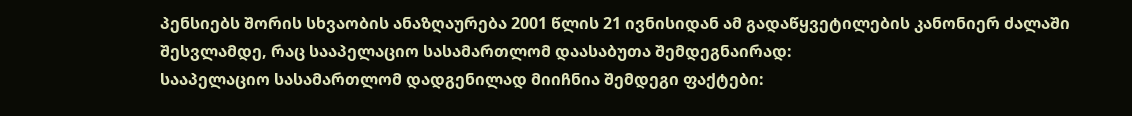პენსიებს შორის სხვაობის ანაზღაურება 2001 წლის 21 ივნისიდან ამ გადაწყვეტილების კანონიერ ძალაში შესვლამდე, რაც სააპელაციო სასამართლომ დაასაბუთა შემდეგნაირად:
სააპელაციო სასამართლომ დადგენილად მიიჩნია შემდეგი ფაქტები: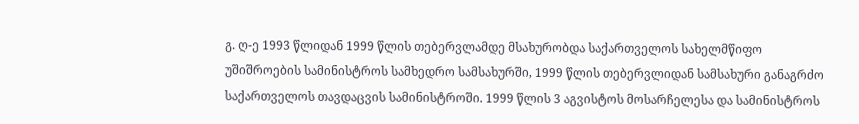გ. ღ-ე 1993 წლიდან 1999 წლის თებერვლამდე მსახურობდა საქართველოს სახელმწიფო უშიშროების სამინისტროს სამხედრო სამსახურში, 1999 წლის თებერვლიდან სამსახური განაგრძო საქართველოს თავდაცვის სამინისტროში. 1999 წლის 3 აგვისტოს მოსარჩელესა და სამინისტროს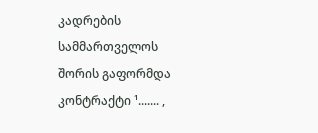კადრების სამმართველოს შორის გაფორმდა კონტრაქტი ¹....... ,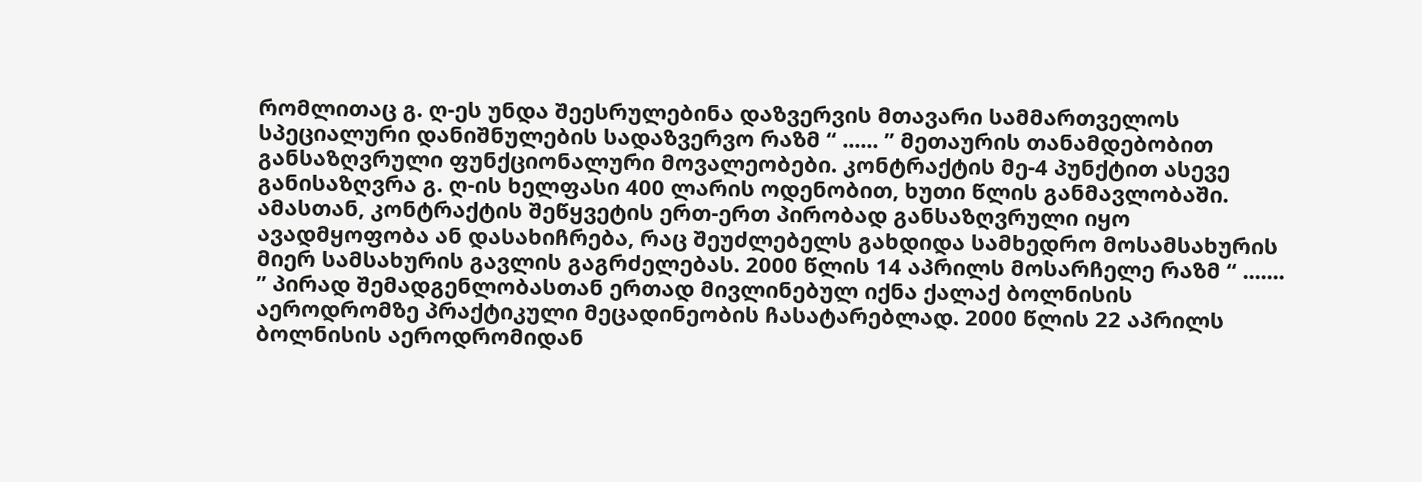რომლითაც გ. ღ-ეს უნდა შეესრულებინა დაზვერვის მთავარი სამმართველოს სპეციალური დანიშნულების სადაზვერვო რაზმ “ ...... ” მეთაურის თანამდებობით განსაზღვრული ფუნქციონალური მოვალეობები. კონტრაქტის მე-4 პუნქტით ასევე განისაზღვრა გ. ღ-ის ხელფასი 400 ლარის ოდენობით, ხუთი წლის განმავლობაში. ამასთან, კონტრაქტის შეწყვეტის ერთ-ერთ პირობად განსაზღვრული იყო ავადმყოფობა ან დასახიჩრება, რაც შეუძლებელს გახდიდა სამხედრო მოსამსახურის მიერ სამსახურის გავლის გაგრძელებას. 2000 წლის 14 აპრილს მოსარჩელე რაზმ “ ....... ” პირად შემადგენლობასთან ერთად მივლინებულ იქნა ქალაქ ბოლნისის აეროდრომზე პრაქტიკული მეცადინეობის ჩასატარებლად. 2000 წლის 22 აპრილს ბოლნისის აეროდრომიდან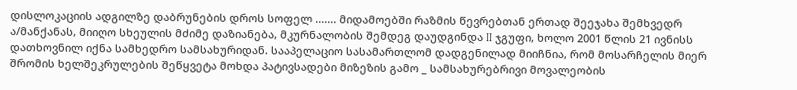დისლოკაციის ადგილზე დაბრუნების დროს სოფელ ....... მიდამოებში რაზმის წევრებთან ერთად შეეჯახა შემხვედრ ა/მანქანას, მიიღო სხეულის მძიმე დაზიანება, მკურნალობის შემდეგ დაუდგინდა II ჯგუფი, ხოლო 2001 წლის 21 ივნისს დათხოვნილ იქნა სამხედრო სამსახურიდან. სააპელაციო სასამართლომ დადგენილად მიიჩნია, რომ მოსარჩელის მიერ შრომის ხელშეკრულების შეწყვეტა მოხდა პატივსადები მიზეზის გამო _ სამსახურებრივი მოვალეობის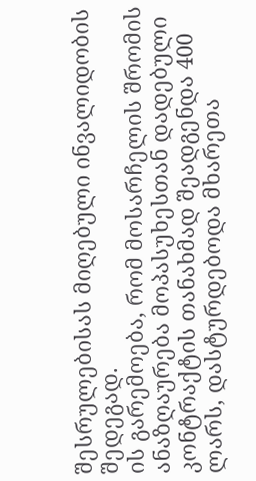შესრულებისას მიღებული ინვალიდობის შედეგად.
ის გარემოება, რომ მოსარჩელის შრომის ანაზღაურება მოპასუხესთან დადებული კონტრაქტის თანახმად შეადგენდა 400 ლარს, დასტურდებოდა მხარეთა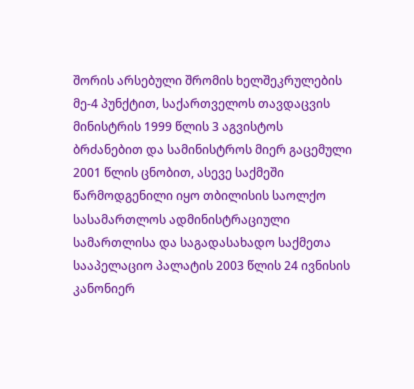შორის არსებული შრომის ხელშეკრულების მე-4 პუნქტით, საქართველოს თავდაცვის მინისტრის 1999 წლის 3 აგვისტოს ბრძანებით და სამინისტროს მიერ გაცემული 2001 წლის ცნობით, ასევე საქმეში წარმოდგენილი იყო თბილისის საოლქო სასამართლოს ადმინისტრაციული სამართლისა და საგადასახადო საქმეთა სააპელაციო პალატის 2003 წლის 24 ივნისის კანონიერ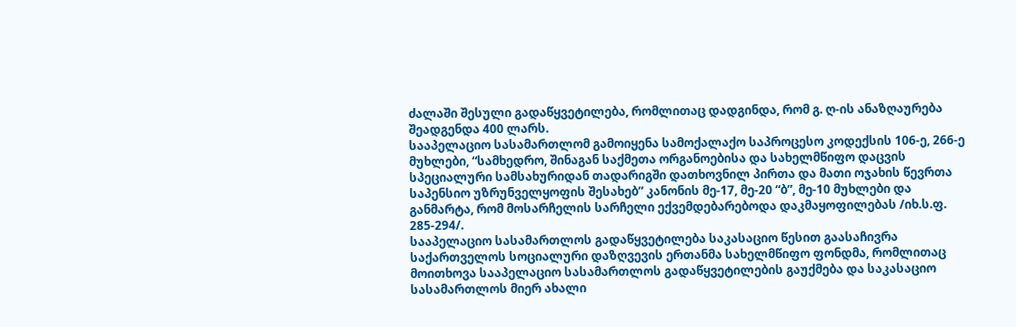ძალაში შესული გადაწყვეტილება, რომლითაც დადგინდა, რომ გ. ღ-ის ანაზღაურება შეადგენდა 400 ლარს.
სააპელაციო სასამართლომ გამოიყენა სამოქალაქო საპროცესო კოდექსის 106-ე, 266-ე მუხლები, “სამხედრო, შინაგან საქმეთა ორგანოებისა და სახელმწიფო დაცვის სპეციალური სამსახურიდან თადარიგში დათხოვნილ პირთა და მათი ოჯახის წევრთა საპენსიო უზრუნველყოფის შესახებ” კანონის მე-17, მე-20 “ბ”, მე-10 მუხლები და განმარტა, რომ მოსარჩელის სარჩელი ექვემდებარებოდა დაკმაყოფილებას /იხ.ს.ფ. 285-294/.
სააპელაციო სასამართლოს გადაწყვეტილება საკასაციო წესით გაასაჩივრა საქართველოს სოციალური დაზღვევის ერთანმა სახელმწიფო ფონდმა, რომლითაც მოითხოვა სააპელაციო სასამართლოს გადაწყვეტილების გაუქმება და საკასაციო სასამართლოს მიერ ახალი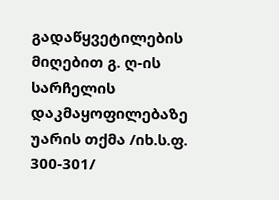გადაწყვეტილების მიღებით გ. ღ-ის სარჩელის დაკმაყოფილებაზე უარის თქმა /იხ.ს.ფ. 300-301/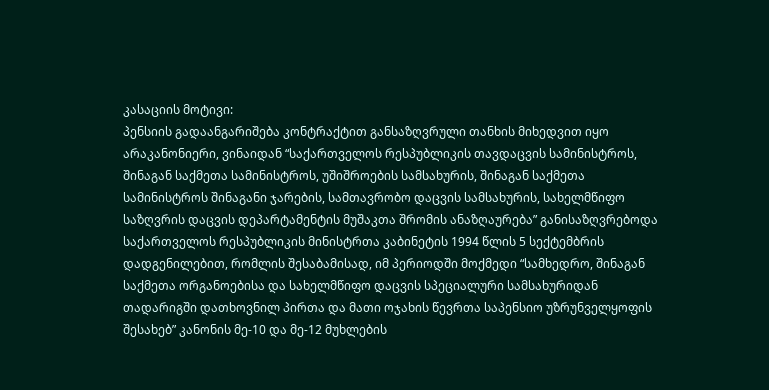კასაციის მოტივი:
პენსიის გადაანგარიშება კონტრაქტით განსაზღვრული თანხის მიხედვით იყო არაკანონიერი, ვინაიდან “საქართველოს რესპუბლიკის თავდაცვის სამინისტროს, შინაგან საქმეთა სამინისტროს, უშიშროების სამსახურის, შინაგან საქმეთა სამინისტროს შინაგანი ჯარების, სამთავრობო დაცვის სამსახურის, სახელმწიფო საზღვრის დაცვის დეპარტამენტის მუშაკთა შრომის ანაზღაურება” განისაზღვრებოდა საქართველოს რესპუბლიკის მინისტრთა კაბინეტის 1994 წლის 5 სექტემბრის დადგენილებით, რომლის შესაბამისად, იმ პერიოდში მოქმედი “სამხედრო, შინაგან საქმეთა ორგანოებისა და სახელმწიფო დაცვის სპეციალური სამსახურიდან თადარიგში დათხოვნილ პირთა და მათი ოჯახის წევრთა საპენსიო უზრუნველყოფის შესახებ” კანონის მე-10 და მე-12 მუხლების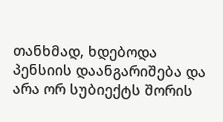თანხმად, ხდებოდა პენსიის დაანგარიშება და არა ორ სუბიექტს შორის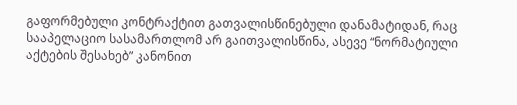გაფორმებული კონტრაქტით გათვალისწინებული დანამატიდან, რაც სააპელაციო სასამართლომ არ გაითვალისწინა, ასევე “ნორმატიული აქტების შესახებ” კანონით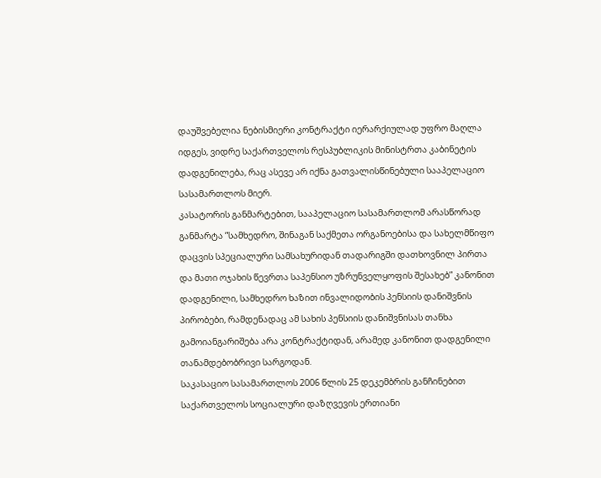დაუშვებელია ნებისმიერი კონტრაქტი იერარქიულად უფრო მაღლა იდგეს, ვიდრე საქართველოს რესპუბლიკის მინისტრთა კაბინეტის დადგენილება, რაც ასევე არ იქნა გათვალისწინებული სააპელაციო სასამართლოს მიერ.
კასატორის განმარტებით, სააპელაციო სასამართლომ არასწორად განმარტა “სამხედრო, შინაგან საქმეთა ორგანოებისა და სახელმწიფო დაცვის სპეციალური სამსახურიდან თადარიგში დათხოვნილ პირთა და მათი ოჯახის წევრთა საპენსიო უზრუნველყოფის შესახებ” კანონით დადგენილი, სამხედრო ხაზით ინვალიდობის პენსიის დანიშვნის პირობები, რამდენადაც ამ სახის პენსიის დანიშვნისას თანხა გამოიანგარიშება არა კონტრაქტიდან, არამედ კანონით დადგენილი თანამდებობრივი სარგოდან.
საკასაციო სასამართლოს 2006 წლის 25 დეკემბრის განჩინებით საქართველოს სოციალური დაზღვევის ერთიანი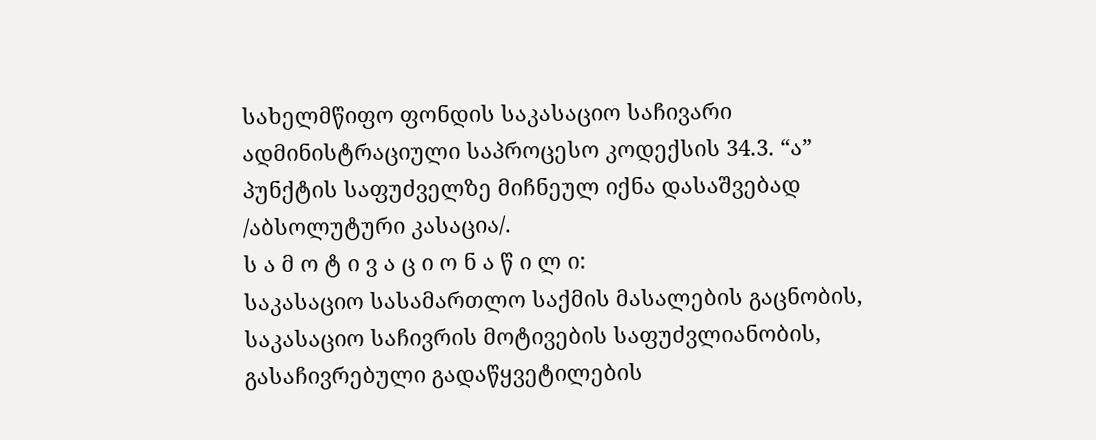სახელმწიფო ფონდის საკასაციო საჩივარი ადმინისტრაციული საპროცესო კოდექსის 34.3. “ა” პუნქტის საფუძველზე მიჩნეულ იქნა დასაშვებად /აბსოლუტური კასაცია/.
ს ა მ ო ტ ი ვ ა ც ი ო ნ ა წ ი ლ ი:
საკასაციო სასამართლო საქმის მასალების გაცნობის, საკასაციო საჩივრის მოტივების საფუძვლიანობის, გასაჩივრებული გადაწყვეტილების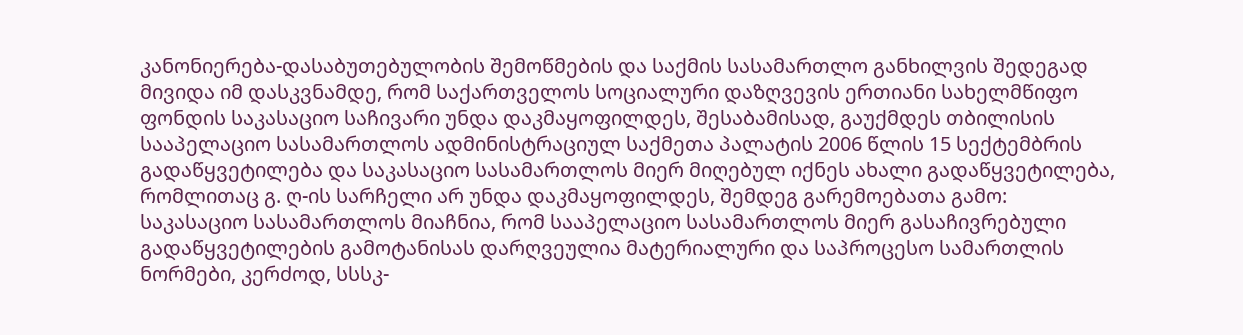კანონიერება-დასაბუთებულობის შემოწმების და საქმის სასამართლო განხილვის შედეგად მივიდა იმ დასკვნამდე, რომ საქართველოს სოციალური დაზღვევის ერთიანი სახელმწიფო ფონდის საკასაციო საჩივარი უნდა დაკმაყოფილდეს, შესაბამისად, გაუქმდეს თბილისის სააპელაციო სასამართლოს ადმინისტრაციულ საქმეთა პალატის 2006 წლის 15 სექტემბრის გადაწყვეტილება და საკასაციო სასამართლოს მიერ მიღებულ იქნეს ახალი გადაწყვეტილება, რომლითაც გ. ღ-ის სარჩელი არ უნდა დაკმაყოფილდეს, შემდეგ გარემოებათა გამო:
საკასაციო სასამართლოს მიაჩნია, რომ სააპელაციო სასამართლოს მიერ გასაჩივრებული გადაწყვეტილების გამოტანისას დარღვეულია მატერიალური და საპროცესო სამართლის ნორმები, კერძოდ, სსსკ-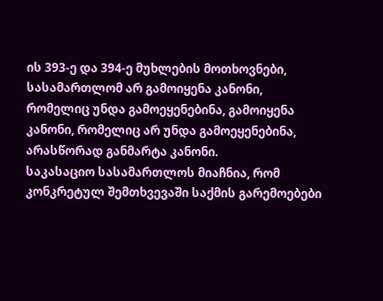ის 393-ე და 394-ე მუხლების მოთხოვნები, სასამართლომ არ გამოიყენა კანონი, რომელიც უნდა გამოეყენებინა, გამოიყენა კანონი, რომელიც არ უნდა გამოეყენებინა, არასწორად განმარტა კანონი.
საკასაციო სასამართლოს მიაჩნია, რომ კონკრეტულ შემთხვევაში საქმის გარემოებები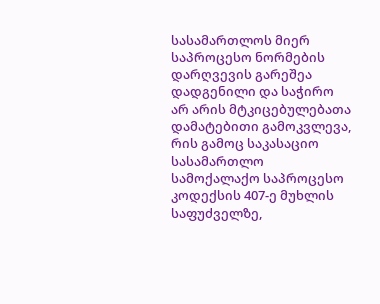სასამართლოს მიერ საპროცესო ნორმების დარღვევის გარეშეა დადგენილი და საჭირო არ არის მტკიცებულებათა დამატებითი გამოკვლევა, რის გამოც საკასაციო სასამართლო სამოქალაქო საპროცესო კოდექსის 407-ე მუხლის საფუძველზე,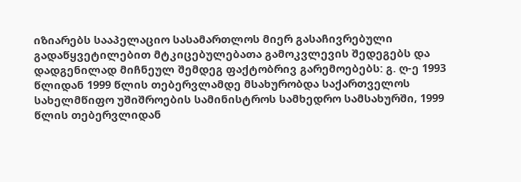იზიარებს სააპელაციო სასამართლოს მიერ გასაჩივრებული გადაწყვეტილებით მტკიცებულებათა გამოკვლევის შედეგებს და დადგენილად მიჩნეულ შემდეგ ფაქტობრივ გარემოებებს: გ. ღ-ე 1993 წლიდან 1999 წლის თებერვლამდე მსახურობდა საქართველოს სახელმწიფო უშიშროების სამინისტროს სამხედრო სამსახურში, 1999 წლის თებერვლიდან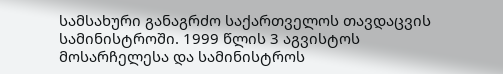სამსახური განაგრძო საქართველოს თავდაცვის სამინისტროში. 1999 წლის 3 აგვისტოს მოსარჩელესა და სამინისტროს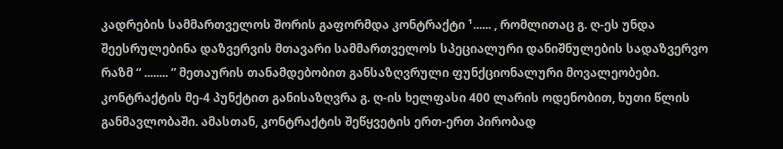კადრების სამმართველოს შორის გაფორმდა კონტრაქტი ¹...... , რომლითაც გ. ღ-ეს უნდა შეესრულებინა დაზვერვის მთავარი სამმართველოს სპეციალური დანიშნულების სადაზვერვო რაზმ “ ........ ” მეთაურის თანამდებობით განსაზღვრული ფუნქციონალური მოვალეობები. კონტრაქტის მე-4 პუნქტით განისაზღვრა გ. ღ-ის ხელფასი 400 ლარის ოდენობით, ხუთი წლის განმავლობაში. ამასთან, კონტრაქტის შეწყვეტის ერთ-ერთ პირობად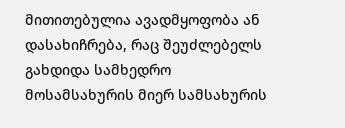მითითებულია ავადმყოფობა ან დასახიჩრება, რაც შეუძლებელს გახდიდა სამხედრო მოსამსახურის მიერ სამსახურის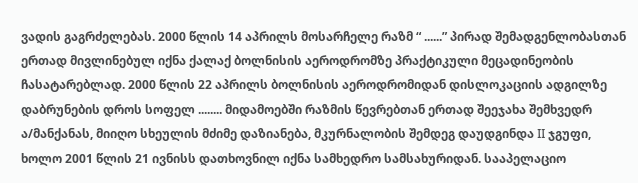ვადის გაგრძელებას. 2000 წლის 14 აპრილს მოსარჩელე რაზმ “ ......” პირად შემადგენლობასთან ერთად მივლინებულ იქნა ქალაქ ბოლნისის აეროდრომზე პრაქტიკული მეცადინეობის ჩასატარებლად. 2000 წლის 22 აპრილს ბოლნისის აეროდრომიდან დისლოკაციის ადგილზე დაბრუნების დროს სოფელ ........ მიდამოებში რაზმის წევრებთან ერთად შეეჯახა შემხვედრ ა/მანქანას, მიიღო სხეულის მძიმე დაზიანება, მკურნალობის შემდეგ დაუდგინდა II ჯგუფი, ხოლო 2001 წლის 21 ივნისს დათხოვნილ იქნა სამხედრო სამსახურიდან. სააპელაციო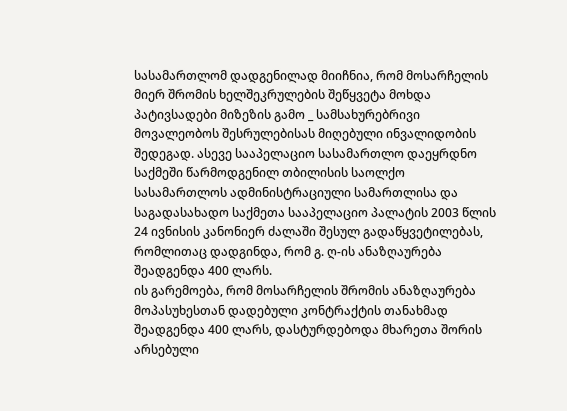სასამართლომ დადგენილად მიიჩნია, რომ მოსარჩელის მიერ შრომის ხელშეკრულების შეწყვეტა მოხდა პატივსადები მიზეზის გამო _ სამსახურებრივი მოვალეობოს შესრულებისას მიღებული ინვალიდობის შედეგად. ასევე სააპელაციო სასამართლო დაეყრდნო საქმეში წარმოდგენილ თბილისის საოლქო სასამართლოს ადმინისტრაციული სამართლისა და საგადასახადო საქმეთა სააპელაციო პალატის 2003 წლის 24 ივნისის კანონიერ ძალაში შესულ გადაწყვეტილებას, რომლითაც დადგინდა, რომ გ. ღ-ის ანაზღაურება შეადგენდა 400 ლარს.
ის გარემოება, რომ მოსარჩელის შრომის ანაზღაურება მოპასუხესთან დადებული კონტრაქტის თანახმად შეადგენდა 400 ლარს, დასტურდებოდა მხარეთა შორის არსებული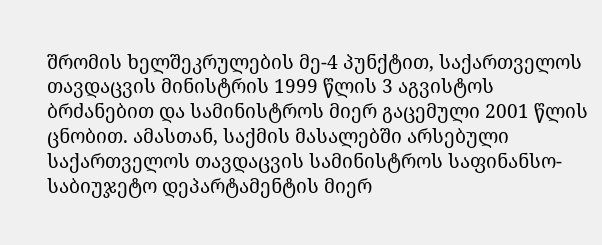შრომის ხელშეკრულების მე-4 პუნქტით, საქართველოს თავდაცვის მინისტრის 1999 წლის 3 აგვისტოს ბრძანებით და სამინისტროს მიერ გაცემული 2001 წლის ცნობით. ამასთან, საქმის მასალებში არსებული საქართველოს თავდაცვის სამინისტროს საფინანსო-საბიუჯეტო დეპარტამენტის მიერ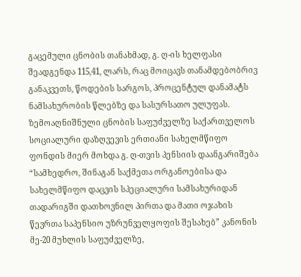გაცემული ცნობის თანახმად, გ. ღ-ის ხელფასი შეადგენდა 115,41, ლარს, რაც მოიცავს თანამდებობრივ განაკვეთს, წოდების სარგოს, პროცენტულ დანამატს ნამსახურობის წლებზე და სასურსათო ულუფას.
ზემოაღნიშნული ცნობის საფუძველზე საქართველოს სოციალური დაზღვევის ერთიანი სახელმწიფო ფონდის მიერ მოხდა გ. ღ-თვის პენსიის დაანგარიშება “სამხედრო, შინაგან საქმეთა ორგანოებისა და სახელმწიფო დაცვის სპეციალური სამსახურიდან თადარიგში დათხოვნილ პირთა და მათი ოჯახის წევრთა საპენსიო უზრუნველყოფის შესახებ” კანონის მე-20 მუხლის საფუძველზე,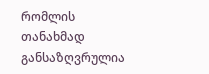რომლის თანახმად განსაზღვრულია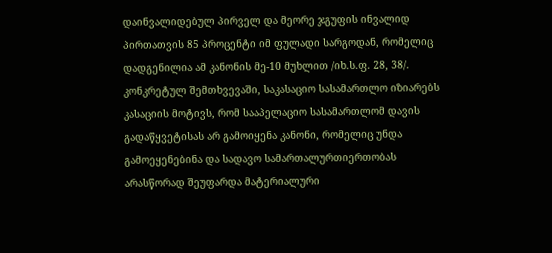დაინვალიდებულ პირველ და მეორე ჯგუფის ინვალიდ პირთათვის 85 პროცენტი იმ ფულადი სარგოდან, რომელიც დადგენილია ამ კანონის მე-10 მუხლით /იხ.ს.ფ. 28, 38/.
კონკრეტულ შემთხვევაში, საკასაციო სასამართლო იზიარებს კასაციის მოტივს, რომ სააპელაციო სასამართლომ დავის გადაწყვეტისას არ გამოიყენა კანონი, რომელიც უნდა გამოეყენებინა და სადავო სამართალურთიერთობას არასწორად შეუფარდა მატერიალური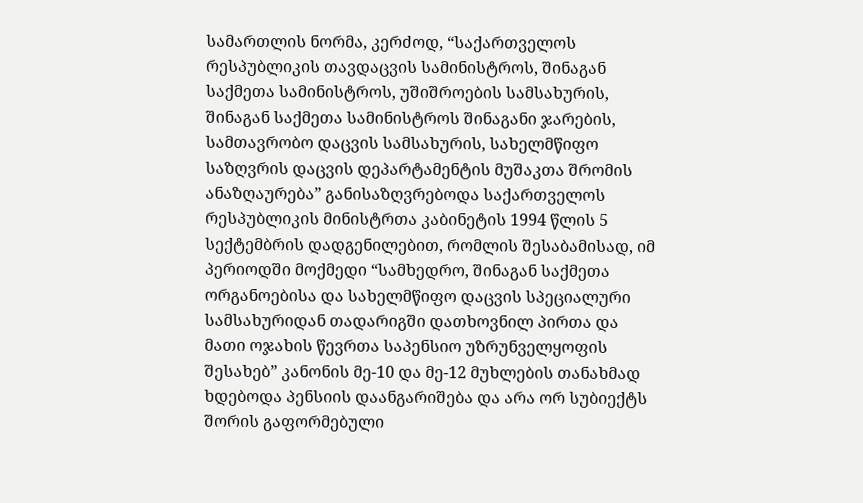სამართლის ნორმა, კერძოდ, “საქართველოს რესპუბლიკის თავდაცვის სამინისტროს, შინაგან საქმეთა სამინისტროს, უშიშროების სამსახურის, შინაგან საქმეთა სამინისტროს შინაგანი ჯარების, სამთავრობო დაცვის სამსახურის, სახელმწიფო საზღვრის დაცვის დეპარტამენტის მუშაკთა შრომის ანაზღაურება” განისაზღვრებოდა საქართველოს რესპუბლიკის მინისტრთა კაბინეტის 1994 წლის 5 სექტემბრის დადგენილებით, რომლის შესაბამისად, იმ პერიოდში მოქმედი “სამხედრო, შინაგან საქმეთა ორგანოებისა და სახელმწიფო დაცვის სპეციალური სამსახურიდან თადარიგში დათხოვნილ პირთა და მათი ოჯახის წევრთა საპენსიო უზრუნველყოფის შესახებ” კანონის მე-10 და მე-12 მუხლების თანახმად ხდებოდა პენსიის დაანგარიშება და არა ორ სუბიექტს შორის გაფორმებული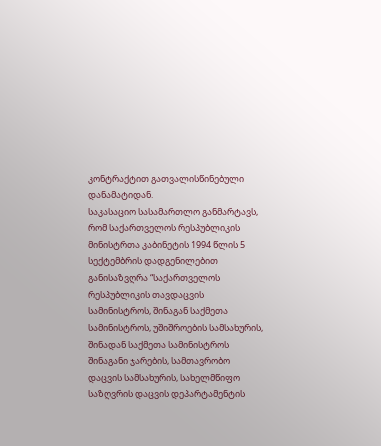კონტრაქტით გათვალისწინებული დანამატიდან.
საკასაციო სასამართლო განმარტავს, რომ საქართველოს რესპუბლიკის მინისტრთა კაბინეტის 1994 წლის 5 სექტემბრის დადგენილებით განისაზვღრა “საქართველოს რესპუბლიკის თავდაცვის სამინისტროს, შინაგან საქმეთა სამინისტროს, უშიშროების სამსახურის, შინადან საქმეთა სამინისტროს შინაგანი ჯარების, სამთავრობო დაცვის სამსახურის, სახელმწიფო საზღვრის დაცვის დეპარტამენტის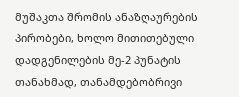მუშაკთა შრომის ანაზღაურების პირობები, ხოლო მითითებული დადგენილების მე-2 პუნატის თანახმად, თანამდებობრივი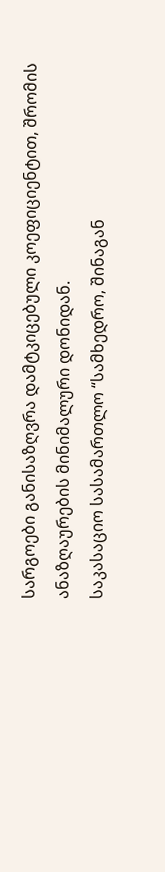სარგოები განისაზღვრა დამტკიცებული კოეფიციენტით, შრომის ანაზღაურების მინიმალური დონიდან.
საკასაციო სასამართლო “სამხედრო, შინაგან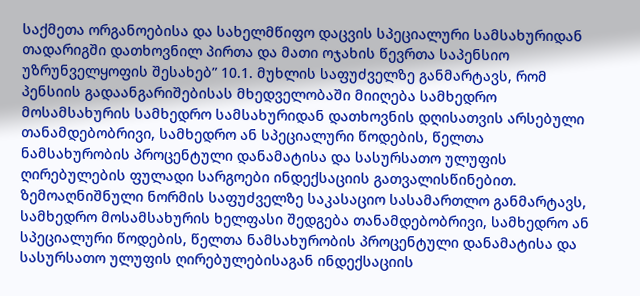საქმეთა ორგანოებისა და სახელმწიფო დაცვის სპეციალური სამსახურიდან თადარიგში დათხოვნილ პირთა და მათი ოჯახის წევრთა საპენსიო უზრუნველყოფის შესახებ” 10.1. მუხლის საფუძველზე განმარტავს, რომ პენსიის გადაანგარიშებისას მხედველობაში მიიღება სამხედრო მოსამსახურის სამხედრო სამსახურიდან დათხოვნის დღისათვის არსებული თანამდებობრივი, სამხედრო ან სპეციალური წოდების, წელთა ნამსახურობის პროცენტული დანამატისა და სასურსათო ულუფის ღირებულების ფულადი სარგოები ინდექსაციის გათვალისწინებით.
ზემოაღნიშნული ნორმის საფუძველზე საკასაციო სასამართლო განმარტავს, სამხედრო მოსამსახურის ხელფასი შედგება თანამდებობრივი, სამხედრო ან სპეციალური წოდების, წელთა ნამსახურობის პროცენტული დანამატისა და სასურსათო ულუფის ღირებულებისაგან ინდექსაციის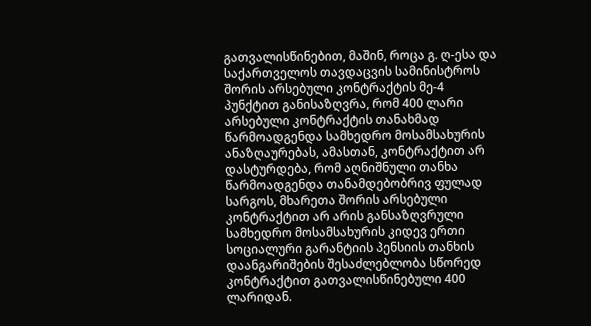გათვალისწინებით, მაშინ, როცა გ. ღ-ესა და საქართველოს თავდაცვის სამინისტროს შორის არსებული კონტრაქტის მე-4 პუნქტით განისაზღვრა, რომ 400 ლარი არსებული კონტრაქტის თანახმად წარმოადგენდა სამხედრო მოსამსახურის ანაზღაურებას, ამასთან, კონტრაქტით არ დასტურდება, რომ აღნიშნული თანხა წარმოადგენდა თანამდებობრივ ფულად სარგოს, მხარეთა შორის არსებული კონტრაქტით არ არის განსაზღვრული სამხედრო მოსამსახურის კიდევ ერთი სოციალური გარანტიის პენსიის თანხის დაანგარიშების შესაძლებლობა სწორედ კონტრაქტით გათვალისწინებული 400 ლარიდან.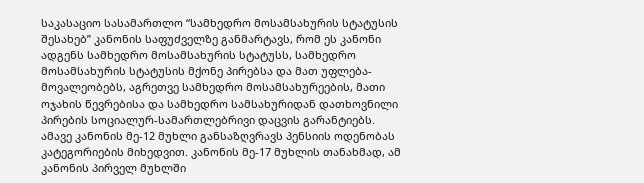საკასაციო სასამართლო “სამხედრო მოსამსახურის სტატუსის შესახებ” კანონის საფუძველზე განმარტავს, რომ ეს კანონი ადგენს სამხედრო მოსამსახურის სტატუსს, სამხედრო მოსამსახურის სტატუსის მქონე პირებსა და მათ უფლება-მოვალეობებს, აგრეთვე სამხედრო მოსამსახურეების, მათი ოჯახის წევრებისა და სამხედრო სამსახურიდან დათხოვნილი პირების სოციალურ-სამართლებრივი დაცვის გარანტიებს.
ამავე კანონის მე-12 მუხლი განსაზღვრავს პენსიის ოდენობას კატეგორიების მიხედვით. კანონის მე-17 მუხლის თანახმად, ამ კანონის პირველ მუხლში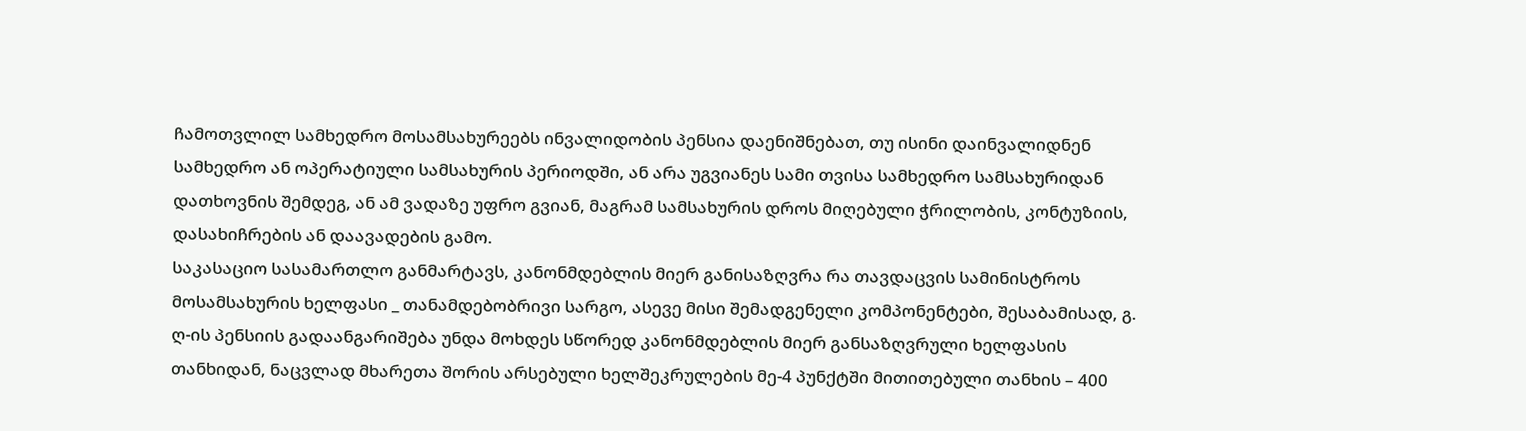ჩამოთვლილ სამხედრო მოსამსახურეებს ინვალიდობის პენსია დაენიშნებათ, თუ ისინი დაინვალიდნენ სამხედრო ან ოპერატიული სამსახურის პერიოდში, ან არა უგვიანეს სამი თვისა სამხედრო სამსახურიდან დათხოვნის შემდეგ, ან ამ ვადაზე უფრო გვიან, მაგრამ სამსახურის დროს მიღებული ჭრილობის, კონტუზიის, დასახიჩრების ან დაავადების გამო.
საკასაციო სასამართლო განმარტავს, კანონმდებლის მიერ განისაზღვრა რა თავდაცვის სამინისტროს მოსამსახურის ხელფასი _ თანამდებობრივი სარგო, ასევე მისი შემადგენელი კომპონენტები, შესაბამისად, გ. ღ-ის პენსიის გადაანგარიშება უნდა მოხდეს სწორედ კანონმდებლის მიერ განსაზღვრული ხელფასის თანხიდან, ნაცვლად მხარეთა შორის არსებული ხელშეკრულების მე-4 პუნქტში მითითებული თანხის – 400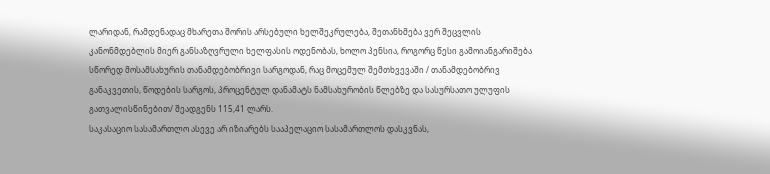ლარიდან, რამდენადაც მხარეთა შორის არსებული ხელშეკრულება, შეთანხმება ვერ შეცვლის კანონმდებლის მიერ განსაზღვრული ხელფასის ოდენობას, ხოლო პენსია, როგორც წესი გამოიანგარიშება სწორედ მოსამსახურის თანამდებობრივი სარგოდან, რაც მოცემულ შემთხვევაში / თანამდებობრივ განაკვეთის, წოდების სარგოს, პროცენტულ დანამატს ნამსახურობის წლებზე და სასურსათო ულუფის გათვალისწინებით/ შეადგენს 115,41 ლარს.
საკასაციო სასამართლო ასევე არ იზიარებს სააპელაციო სასამართლოს დასკვნას,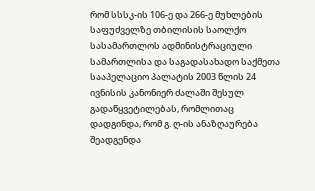რომ სსსკ-ის 106-ე და 266-ე მუხლების საფუძველზე თბილისის საოლქო სასამართლოს ადმინისტრაციული სამართლისა და საგადასახადო საქმეთა სააპელაციო პალატის 2003 წლის 24 ივნისის კანონიერ ძალაში შესულ გადაწყვეტილებას, რომლითაც დადგინდა, რომ გ. ღ-ის ანაზღაურება შეადგენდა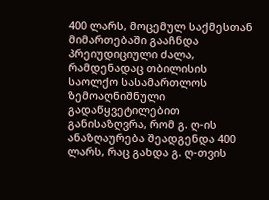400 ლარს, მოცემულ საქმესთან მიმართებაში გააჩნდა პრეიუდიციული ძალა, რამდენადაც თბილისის საოლქო სასამართლოს ზემოაღნიშნული გადაწყვეტილებით განისაზღვრა, რომ გ. ღ-ის ანაზღაურება შეადგენდა 400 ლარს, რაც გახდა გ. ღ-თვის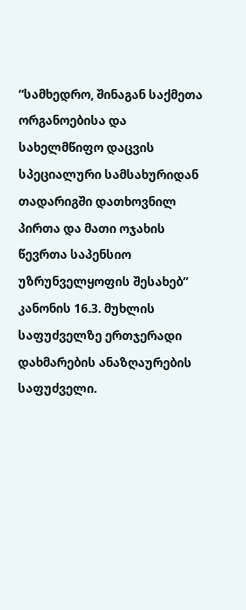“სამხედრო, შინაგან საქმეთა ორგანოებისა და სახელმწიფო დაცვის სპეციალური სამსახურიდან თადარიგში დათხოვნილ პირთა და მათი ოჯახის წევრთა საპენსიო უზრუნველყოფის შესახებ” კანონის 16.3. მუხლის საფუძველზე ერთჯერადი დახმარების ანაზღაურების საფუძველი.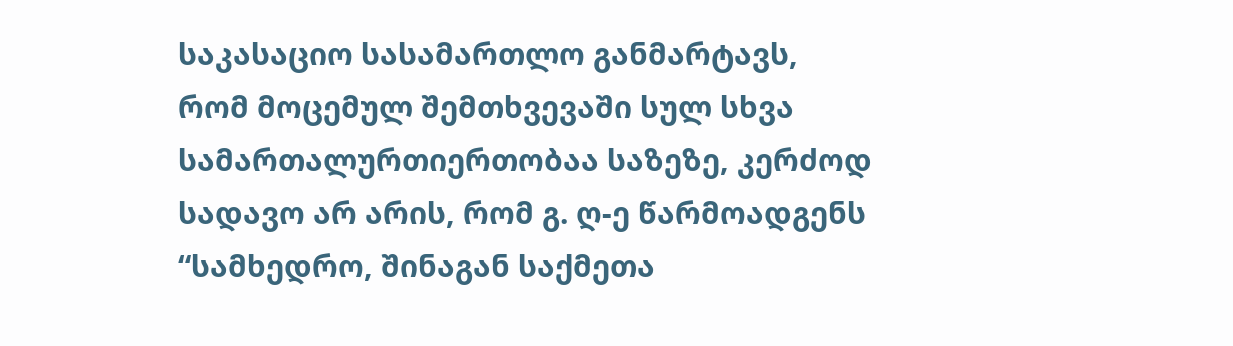საკასაციო სასამართლო განმარტავს, რომ მოცემულ შემთხვევაში სულ სხვა სამართალურთიერთობაა საზეზე, კერძოდ სადავო არ არის, რომ გ. ღ-ე წარმოადგენს “სამხედრო, შინაგან საქმეთა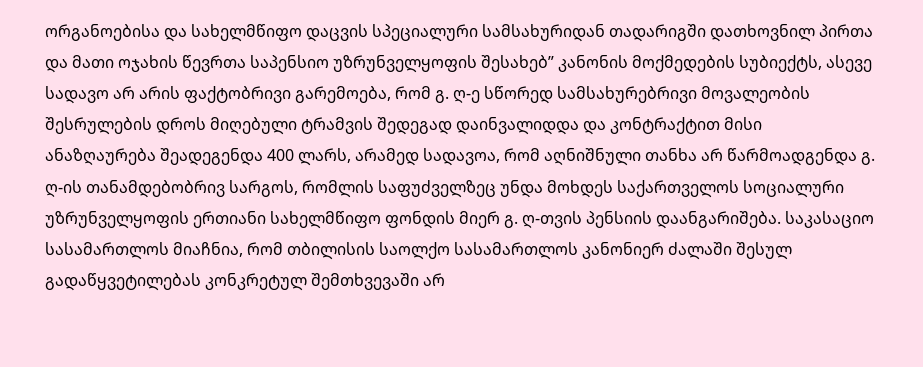ორგანოებისა და სახელმწიფო დაცვის სპეციალური სამსახურიდან თადარიგში დათხოვნილ პირთა და მათი ოჯახის წევრთა საპენსიო უზრუნველყოფის შესახებ” კანონის მოქმედების სუბიექტს, ასევე სადავო არ არის ფაქტობრივი გარემოება, რომ გ. ღ-ე სწორედ სამსახურებრივი მოვალეობის შესრულების დროს მიღებული ტრამვის შედეგად დაინვალიდდა და კონტრაქტით მისი ანაზღაურება შეადეგენდა 400 ლარს, არამედ სადავოა, რომ აღნიშნული თანხა არ წარმოადგენდა გ. ღ-ის თანამდებობრივ სარგოს, რომლის საფუძველზეც უნდა მოხდეს საქართველოს სოციალური უზრუნველყოფის ერთიანი სახელმწიფო ფონდის მიერ გ. ღ-თვის პენსიის დაანგარიშება. საკასაციო სასამართლოს მიაჩნია, რომ თბილისის საოლქო სასამართლოს კანონიერ ძალაში შესულ გადაწყვეტილებას კონკრეტულ შემთხვევაში არ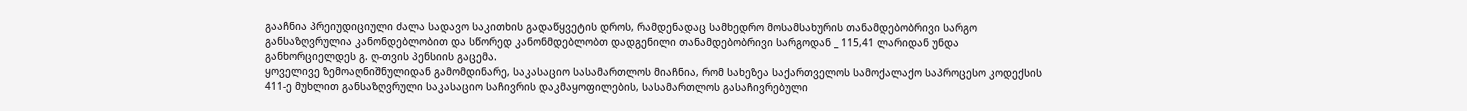გააჩნია პრეიუდიციული ძალა სადავო საკითხის გადაწყვეტის დროს, რამდენადაც სამხედრო მოსამსახურის თანამდებობრივი სარგო განსაზღვრულია კანონდებლობით და სწორედ კანონმდებლობთ დადგენილი თანამდებობრივი სარგოდან _ 115,41 ლარიდან უნდა განხორციელდეს გ. ღ-თვის პენსიის გაცემა.
ყოველივე ზემოაღნიშნულიდან გამომდინარე, საკასაციო სასამართლოს მიაჩნია, რომ სახეზეა საქართველოს სამოქალაქო საპროცესო კოდექსის 411-ე მუხლით განსაზღვრული საკასაციო საჩივრის დაკმაყოფილების, სასამართლოს გასაჩივრებული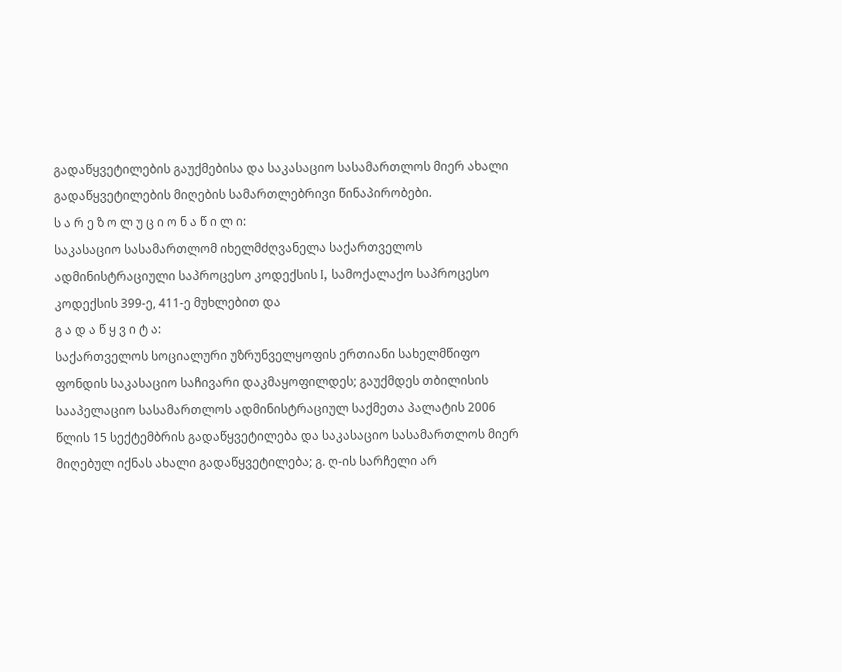გადაწყვეტილების გაუქმებისა და საკასაციო სასამართლოს მიერ ახალი გადაწყვეტილების მიღების სამართლებრივი წინაპირობები.
ს ა რ ე ზ ო ლ უ ც ი ო ნ ა წ ი ლ ი:
საკასაციო სასამართლომ იხელმძღვანელა საქართველოს ადმინისტრაციული საპროცესო კოდექსის I, სამოქალაქო საპროცესო კოდექსის 399-ე, 411-ე მუხლებით და
გ ა დ ა წ ყ ვ ი ტ ა:
საქართველოს სოციალური უზრუნველყოფის ერთიანი სახელმწიფო ფონდის საკასაციო საჩივარი დაკმაყოფილდეს; გაუქმდეს თბილისის სააპელაციო სასამართლოს ადმინისტრაციულ საქმეთა პალატის 2006 წლის 15 სექტემბრის გადაწყვეტილება და საკასაციო სასამართლოს მიერ მიღებულ იქნას ახალი გადაწყვეტილება; გ. ღ-ის სარჩელი არ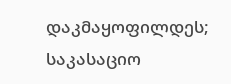დაკმაყოფილდეს; საკასაციო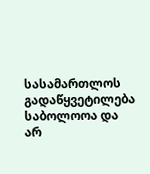სასამართლოს გადაწყვეტილება საბოლოოა და არ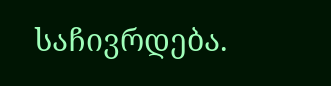საჩივრდება.